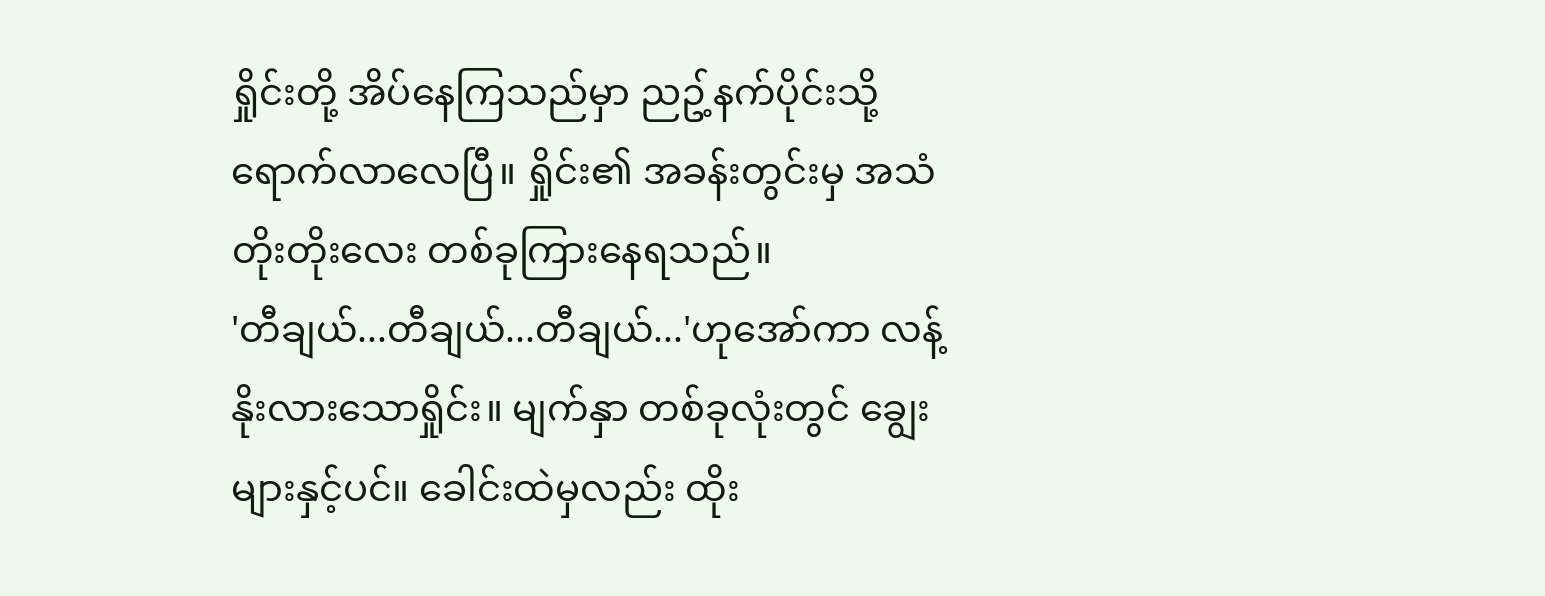ရှိုင်းတို့ အိပ်နေကြသည်မှာ ညဥ့်နက်ပိုင်းသို့ရောက်လာလေပြီ။ ရှိုင်း၏ အခန်းတွင်းမှ အသံတိုးတိုးလေး တစ်ခုကြားနေရသည်။
'တီချယ်...တီချယ်...တီချယ်...'ဟုအော်ကာ လန့်နိုးလားသောရှိုင်း။ မျက်နှာ တစ်ခုလုံးတွင် ချွေးများနှင့်ပင်။ ခေါင်းထဲမှလည်း ထိုး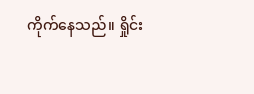ကိုက်နေသည်။ ရှိုင်း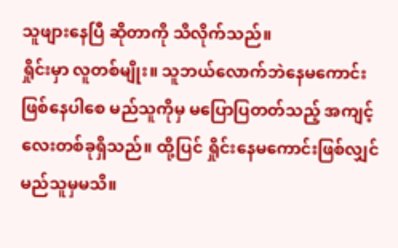သူဖျားနေပြီ ဆိုတာကို သိလိုက်သည်။
ရှိုင်းမှာ လူတစ်မျိုး။ သူဘယ်လောက်ဘဲနေမကောင်းဖြစ်နေပါစေ မည်သူကိုမှ မပြောပြတတ်သည့် အကျင့်လေးတစ်ခုရှိသည်။ ထို့ပြင် ရှိုင်းနေမကောင်းဖြစ်လျှင် မည်သူမှမသိ။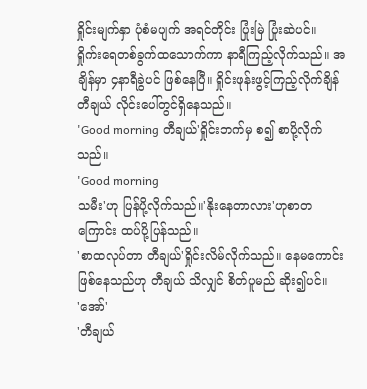ရှိုင်းမျက်နှာ ပုံစံမပျက် အရင်တိုင်း ပြုံးမြဲ ပြုံးဆဲပင်။
ရှိုက်းရေတစ်ခွက်ထသောက်ကာ နာရီကြည့်လိုက်သည်။ အချိန်မှာ ၄နာရီခွဲပင် ဖြစ်နေပြီ။ ရှိုင်းဖုန်းဖွင့်ကြည့်လိုက်ချိန် တီချယ် လိုင်းပေါ်တွင်ရှိနေသည်။
'Good morning တီချယ်'ရှိုင်းဘက်မှ စ၍ စာပို့လိုက်သည်။
'Good morning
သမီး'ဟု ပြန်ပို့လိုက်သည်။'နိုးနေတာလား'ဟုစာတကြောင်း ထပ်ပို့ပြန်သည်။
'စာထလုပ်တာ တီချယ်'ရှိုင်းလိမ်လိုက်သည်။ နေမကောင်းဖြစ်နေသည်ဟု တီချယ် သိလျှင် စိတ်ပူမည် ဆိုး၍ပင်။
'အော်'
'တီချယ်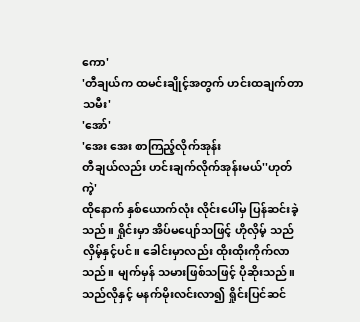ကော'
'တီချယ်က ထမင်းချိုင့်အတွက် ဟင်းထချက်တာ သမီး'
'အော်'
'အေး အေး စာကြည့်လိုက်အုန်း
တီချယ်လည်း ဟင်းချက်လိုက်အုန်းမယ်''ဟုတ်ကဲ့'
ထိုနောက် နှစ်ယောက်လုံး လိုင်းပေါ်မှ ပြန်ဆင်းခဲ့သည်။ ရှိုင်းမှာ အိပ်မပျော်သဖြင့် ဟိုလှိမ့် သည်လှိမ့်နှင့်ပင်။ ခေါင်းမှာလည်း ထိုးထိုးကိုက်လာသည်။ မျက်မှန် သမားဖြစ်သဖြင့် ပိုဆိုးသည်။
သည်လိုနှင့် မနက်မိုးလင်းလာ၍ ရှိုင်းပြင်ဆင်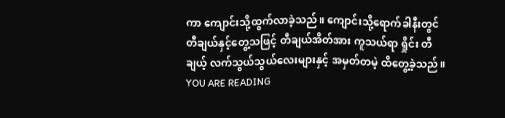ကာ ကျောင်းသို့ထွက်လာခဲ့သည်။ ကျောင်းသို့ရောက်ခါနီးတွင် တီချယ်နှင့်တွေ့သဖြင့် တီချယ်အိတ်အား ကူသယ်ရာ ရှိုင်း တီချယ့် လက်သွယ်သွယ်လေးများနှင့် အမှတ်တမဲ့ ထိတွေ့ခဲ့သည်။
YOU ARE READING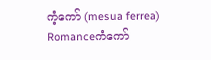ကံ့ကော် (mesua ferrea)
Romanceကံကော်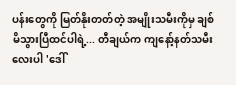ပန်းတွေကို မြတ်နိုးတတ်တဲ့ အမျိုးသမီးကိုမှ ချစ်မိသွားပြီထင်ပါရဲ့... တီချယ်က ကျနော့်နတ်သမီးလေးပါ 'ဒေါ်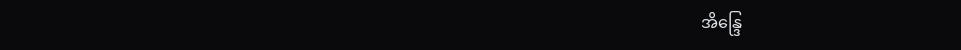အိန္ဒြေ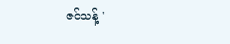ဇင်သန့် '